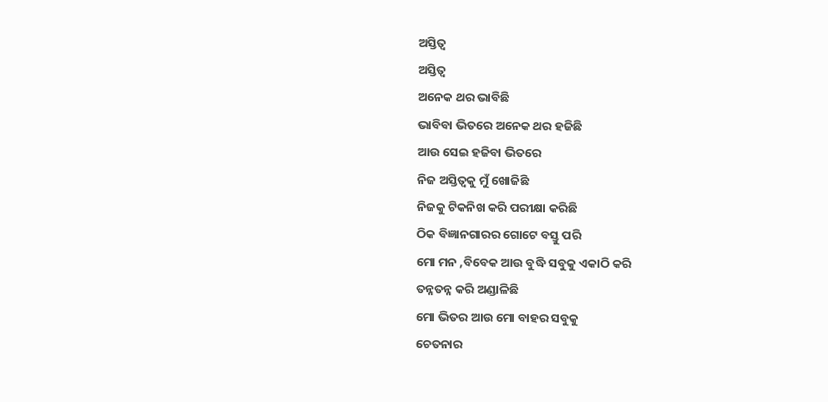ଅସ୍ତିତ୍ୱ
ଅସ୍ତିତ୍ୱ
ଅନେକ ଥର ଭାବିଛି
ଭାବିବା ଭିତରେ ଅନେକ ଥର ହଜିଛି
ଆଉ ସେଇ ହଜିବା ଭିତରେ
ନିଜ ଅସ୍ତିତ୍ୱକୁ ମୁଁ ଖୋଜିଛି
ନିଜକୁ ଟିକନିଖ କରି ପରୀକ୍ଷା କରିଛି
ଠିକ ବିଜ୍ଞାନଗାରର ଗୋଟେ ବସ୍ତୁ ପରି
ମୋ ମନ ,ବିବେକ ଆଉ ବୁଦ୍ଧି ସବୁକୁ ଏକାଠି କରି
ତନ୍ନତନ୍ନ କରି ଅଣ୍ଡାଳିଛି
ମୋ ଭିତର ଆଉ ମୋ ବାହର ସବୁକୁ
ଚେତନାର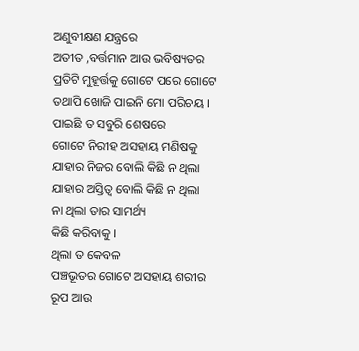ଅଣୁବୀକ୍ଷଣ ଯନ୍ତ୍ରରେ
ଅତୀତ ,ବର୍ତ୍ତମାନ ଆଉ ଭବିଷ୍ୟତର
ପ୍ରତିଟି ମୁହୂର୍ତ୍ତକୁ ଗୋଟେ ପରେ ଗୋଟେ
ତଥାପି ଖୋଜି ପାଇନି ମୋ ପରିଚୟ ।
ପାଇଛି ତ ସବୁରି ଶେଷରେ
ଗୋଟେ ନିରୀହ ଅସହାୟ ମଣିଷକୁ
ଯାହାର ନିଜର ବୋଲି କିଛି ନ ଥିଲା
ଯାହାର ଅସ୍ତିତ୍ୱ ବୋଲି କିଛି ନ ଥିଲା
ନା ଥିଲା ତାର ସାମର୍ଥ୍ୟ
କିଛି କରିବାକୁ ।
ଥିଲା ତ କେବଳ
ପଞ୍ଚଭୂତର ଗୋଟେ ଅସହାୟ ଶରୀର
ରୂପ ଆଉ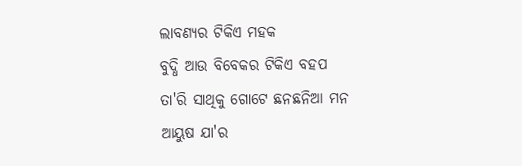ଲାବଣ୍ୟର ଟିକିଏ ମହକ
ବୁଦ୍ଧି ଆଉ ବିବେକର ଟିକିଏ ବହପ
ତା'ରି ସାଥିକୁ ଗୋଟେ ଛନଛନିଆ ମନ
ଆୟୁଷ ଯା'ର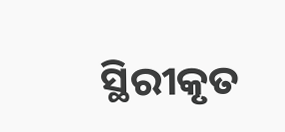ସ୍ଥିରୀକୃତ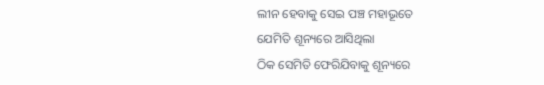ଲୀନ ହେବାକୁ ସେଇ ପଞ୍ଚ ମହାଭୂତେ
ଯେମିତି ଶୂନ୍ୟରେ ଆସିଥିଲା
ଠିକ ସେମିତି ଫେରିଯିବାକୁ ଶୂନ୍ୟରେ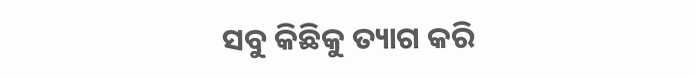ସବୁ କିଛିକୁ ତ୍ୟାଗ କରି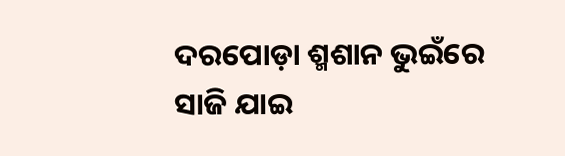ଦରପୋଡ଼ା ଶ୍ମଶାନ ଭୁଇଁରେ
ସାଜି ଯାଇ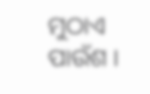ମୁଠାଏ ପାଉଁଶ ।